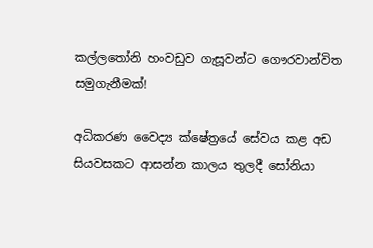කල්ලතෝනි හංවඩුව ගැසූවන්ට ගෞරවාන්විත සමුගැනීමක්!

අධිකරණ වෛද්‍ය ක්ෂේත්‍රයේ සේවය කළ අඩ සියවසකට ආසන්න කාලය තුලදී සෝනියා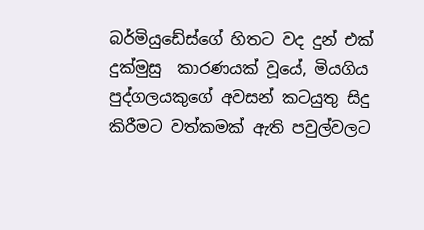බර්මියුඩේස්ගේ හිතට වද දුන් එක් දුක්මුසු  කාරණයක් වූයේ, මියගිය පුද්ගලයකුගේ අවසන් කටයුතු සිදු කිරීමට වත්කමක් ඇති පවුල්වලට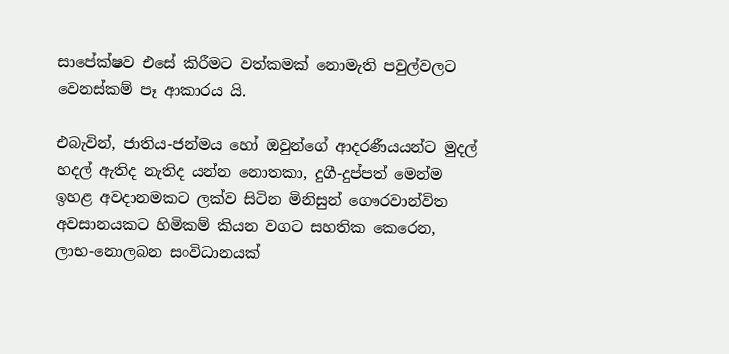සාපේක්ෂව එසේ කිරීමට වත්කමක් නොමැති පවුල්වලට වෙනස්කම් පෑ ආකාරය යි.

එබැවින්, ජාතිය-ජන්මය හෝ ඔවුන්ගේ ආදරණීයයන්ට මුදල් හදල් ඇතිද නැතිද යන්න නොතකා, දුගී-දුප්පත් මෙන්ම ඉහළ අවදානමකට ලක්ව සිටින මිනිසුන් ගෞරවාන්විත අවසානයකට හිමිකම් කියන වගට සහතික කෙරෙන, ලාභ-නොලබන සංවිධානයක්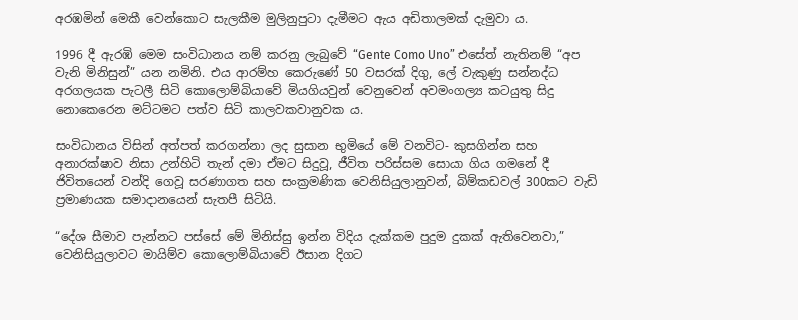අරඹමින් මෙකී වෙන්කොට සැලකීම මුලිනුපුටා දැමීමට ඇය අඩිතාලමක් දැමුවා ය.

1996 දී ඇරඹි මෙම සංවිධානය නම් කරනු ලැබුවේ “Gente Como Uno” එසේත් නැතිනම් “අප වැනි මිනිසුන්” යන නමිනි. එය ආරම්හ කෙරුණේ 50 වසරක් දිගු, ලේ වැකුණු සන්නද්ධ අරගලයක පැටලී සිටි කොලොම්බියාවේ මියගියවුන් වෙනුවෙන් අවමංගල්‍ය කටයුතු සිදු නොකෙරෙන මට්ටමට පත්ව සිටි කාලවකවානුවක ය.

සංවිධානය විසින් අත්පත් කරගන්නා ලද සුසාන භුමියේ මේ වනවිට- කුසගින්න සහ අනාරක්ෂාව නිසා උන්හිටි තැන් දමා ඒමට සිදුවූ, ජීවිත පරිස්සම සොයා ගිය ගමනේ දී ජිවිතයෙන් වන්දි ගෙවූ සරණාගත සහ සංක්‍රමණික වෙනිසියුලානුවන්, බිම්කඩවල් 300කට වැඩි ප්‍රමාණයක සමාදානයෙන් සැතපී සිටියි.

“දේශ සීමාව පැන්නට පස්සේ මේ මිනිස්සු ඉන්න විදිය දැක්කම පුදුම දුකක් ඇතිවෙනවා,” වෙනිසියුලාවට මායිම්ව කොලොම්බියාවේ ඊසාන දිගට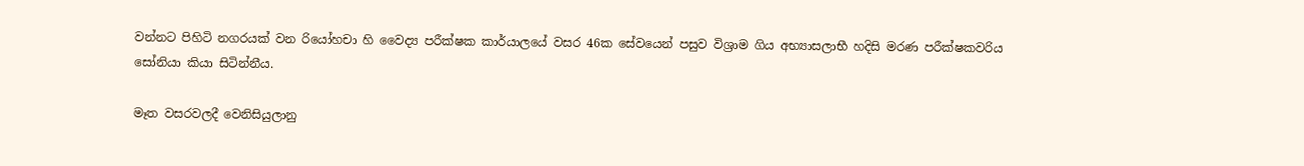වන්නට පිහිටි නගරයක් වන රියෝහචා හි වෛද්‍ය පරීක්ෂක කාර්යාලයේ වසර 46ක සේවයෙන් පසුව විශ්‍රාම ගිය අභ්‍යාසලාභී හදිසි මරණ පරීක්ෂකවරිය සෝනියා කියා සිටින්නීය.

මෑත වසරවලදී වෙනිසියුලානු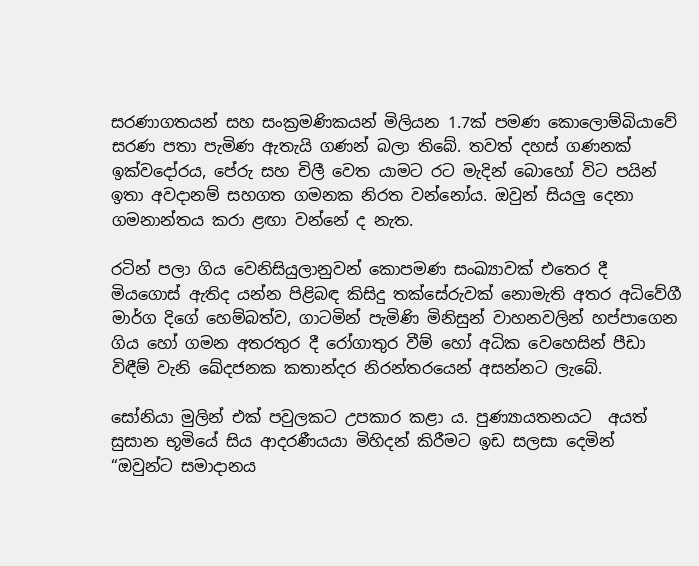සරණාගතයන් සහ සංක්‍රමණිකයන් මිලියන 1.7ක් පමණ කොලොම්බියාවේ සරණ පතා පැමිණ ඇතැයි ගණන් බලා තිබේ. තවත් දහස් ගණනක් ඉක්වදෝරය, පේරු සහ චිලී වෙත යාමට රට මැදින් බොහෝ විට පයින් ඉතා අවදානම් සහගත ගමනක නිරත වන්නෝය. ඔවුන් සියලු දෙනා ගමනාන්තය කරා ළඟා වන්නේ ද නැත.

රටින් පලා ගිය වෙනිසියුලානුවන් කොපමණ සංඛ්‍යාවක් එතෙර දී මියගොස් ඇතිද යන්න පිළිබඳ කිසිදු තක්සේරුවක් නොමැති අතර අධිවේගී මාර්ග දිගේ හෙම්බත්ව, ගාටමින් පැමිණි මිනිසුන් වාහනවලින් හප්පාගෙන ගිය හෝ ගමන අතරතුර දී රෝගාතුර වීම් හෝ අධික වෙහෙසින් පීඩා විඳීම් වැනි ඛේදජනක කතාන්දර නිරන්තරයෙන් අසන්නට ලැබේ.

සෝනියා මුලින් එක් පවුලකට උපකාර කළා ය. පුණ්‍යායතනයට  අයත් සුසාන භූමියේ සිය ආදරණීයයා මිහිදන් කිරීමට ඉඩ සලසා දෙමින් “ඔවුන්ට සමාදානය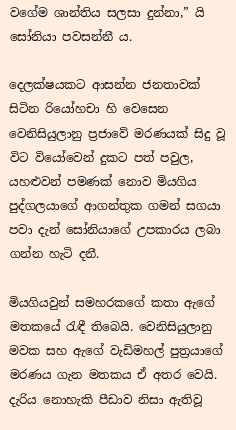වගේම ශාන්තිය සලසා දුන්නා,” යි සෝනියා පවසන්නී ය.

දෙලක්ෂයකට ආසන්න ජනතාවක් සිටින රියෝහචා හි වෙසෙන වෙනිසියුලානු ප්‍රජාවේ මරණයක් සිදු වූ විට වියෝවෙන් දුකට පත් පවුල, යහළුවන් පමණක් නොව මියගිය පුද්ගලයාගේ ආගන්තුක ගමන් සගයා පවා දැන් සෝනියාගේ උපකාරය ලබා ගන්න හැටි දනී.

මියගියවුන් සමහරකගේ කතා ඇගේ මතකයේ රැඳී තිබෙයි. වෙනිසියුලානු මවක සහ ඇගේ වැඩිමහල් පුත්‍රයාගේ මරණය ගැන මතකය ඒ අතර වෙයි. දැරිය නොහැකි පීඩාව නිසා ඇතිවූ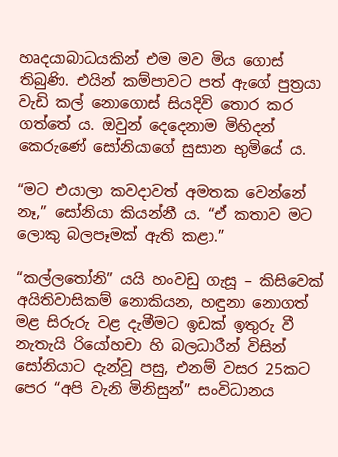හෘදයාබාධයකින් එම මව මිය ගොස් තිබුණි. එයින් කම්පාවට පත් ඇගේ පුත්‍රයා වැඩි කල් නොගොස් සියදිවි තොර කර ගත්තේ ය. ඔවුන් දෙදෙනාම මිහිදන් කෙරුණේ සෝනියාගේ සුසාන භුමියේ ය.

“මට එයාලා කවදාවත් අමතක වෙන්නේ නෑ,” සෝනියා කියන්නී ය. “ඒ කතාව මට ලොකු බලපෑමක් ඇති කළා.”

“කල්ලතෝනි” යයි හංවඩු ගැසූ – කිසිවෙක් අයිතිවාසිකම් නොකියන, හඳුනා නොගත් මළ සිරුරු වළ දැමීමට ඉඩක් ඉතුරු වී නැතැයි රියෝහචා හි බලධාරීන් විසින් සෝනියාට දැන්වූ පසු, එනම් වසර 25කට පෙර “අපි වැනි මිනිසුන්” සංවිධානය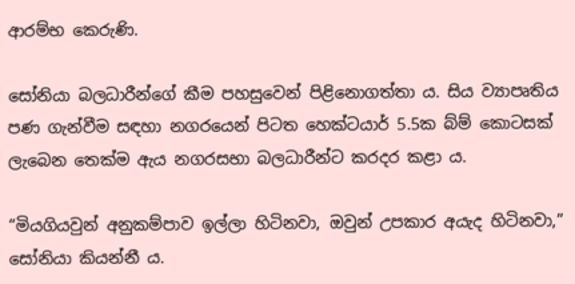ආරම්භ කෙරුණි.

සෝනියා බලධාරීන්ගේ කීම පහසුවෙන් පිළිනොගත්තා ය. සිය ව්‍යාපෘතිය පණ ගැන්වීම සඳහා නගරයෙන් පිටත හෙක්ටයාර් 5.5ක බ්ම් කොටසක් ලැබෙන තෙක්ම ඇය නගරසභා බලධාරීන්ට කරදර කළා ය.

“මියගියවුන් අනුකම්පාව ඉල්ලා හිටිනවා, ඔවුන් උපකාර අයැද හිටිනවා,” සෝනියා කියන්නී ය.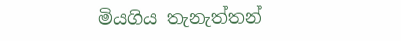මියගිය තැනැත්තන්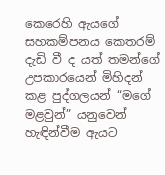කෙරෙහි ඇයගේ සහකම්පනය කෙතරම් දැඩි වී ද යත් තමන්ගේ උපකාරයෙන් මිහිදන් කළ පුද්ගලයන් “මගේ මළවුන්” යනුවෙන් හැඳින්වීම ඇයට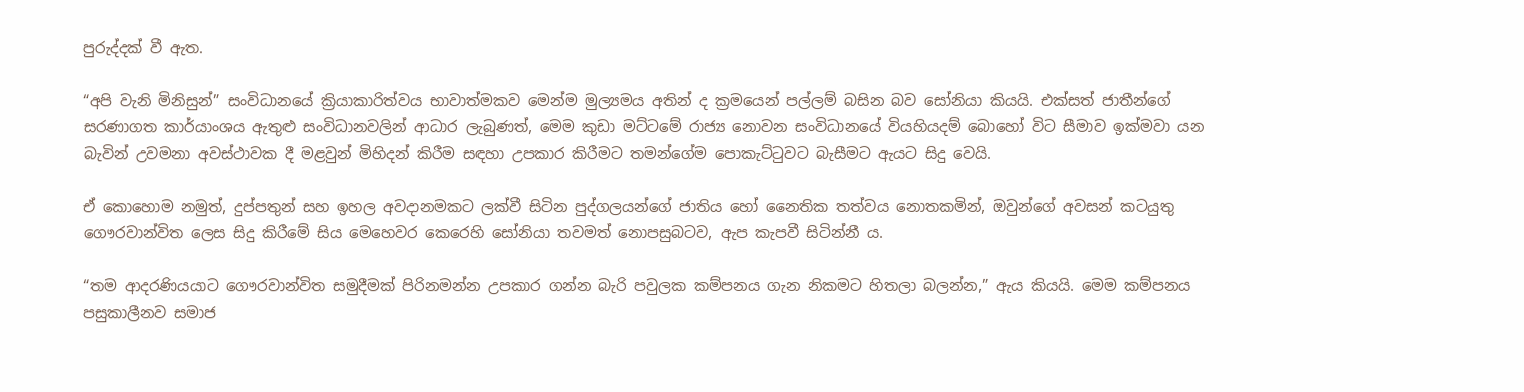පුරුද්දක් වී ඇත.

“අපි වැනි මිනිසුන්” සංවිධානයේ ක්‍රියාකාරිත්වය භාවාත්මකව මෙන්ම මුල්‍යමය අතින් ද ක්‍රමයෙන් පල්ලම් බසින බව සෝනියා කියයි. එක්සත් ජාතීන්ගේ සරණාගත කාර්යාංශය ඇතුළු සංවිධානවලින් ආධාර ලැබුණත්, මෙම කුඩා මට්ටමේ රාජ්‍ය නොවන සංවිධානයේ වියහියදම් බොහෝ විට සීමාව ඉක්මවා යන බැවින් උවමනා අවස්ථාවක දී මළවුන් මිහිදන් කිරීම සඳහා උපකාර කිරීමට තමන්ගේම පොකැට්ටුවට බැසීමට ඇයට සිදු වෙයි.

ඒ කොහොම නමුත්, දුප්පතුන් සහ ඉහල අවදානමකට ලක්වී සිටින පුද්ගලයන්ගේ ජාතිය හෝ නෛතික තත්වය නොතකමින්, ඔවුන්ගේ අවසන් කටයුතු ගෞරවාන්විත ලෙස සිදු කිරීමේ සිය මෙහෙවර කෙරෙහි සෝනියා තවමත් නොපසුබටව, ඇප කැපවී සිටින්නී ය.

“තම ආදරණියයාට ගෞරවාන්විත සමුදීමක් පිරිනමන්න උපකාර ගන්න බැරි පවුලක කම්පනය ගැන නිකමට හිතලා බලන්න,” ඇය කියයි. මෙම කම්පනය පසුකාලීනව සමාජ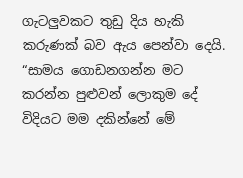ගැටලුවකට තුඩු දිය හැකි කරුණක් බව ඇය පෙන්වා දෙයි. “සාමය ගොඩනගන්න මට කරන්න පුළුවන් ලොකුම දේ විදියට මම දකින්නේ මේ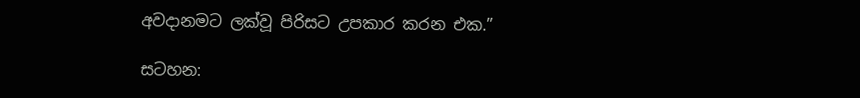අවදානමට ලක්වූ පිරිසට උපකාර කරන එක.”

සටහන: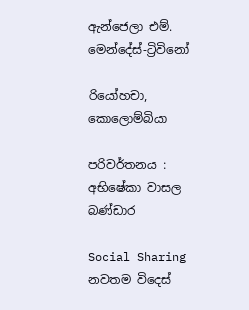ඇන්ජෙලා එම්. මෙන්දේස්-ට්‍රිවිනෝ

රියෝහචා, කොලොම්බියා

පරිවර්තනය : අභිෂේකා වාසල බණ්ඩාර

Social Sharing
නවතම විදෙස්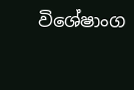විශේෂාංග